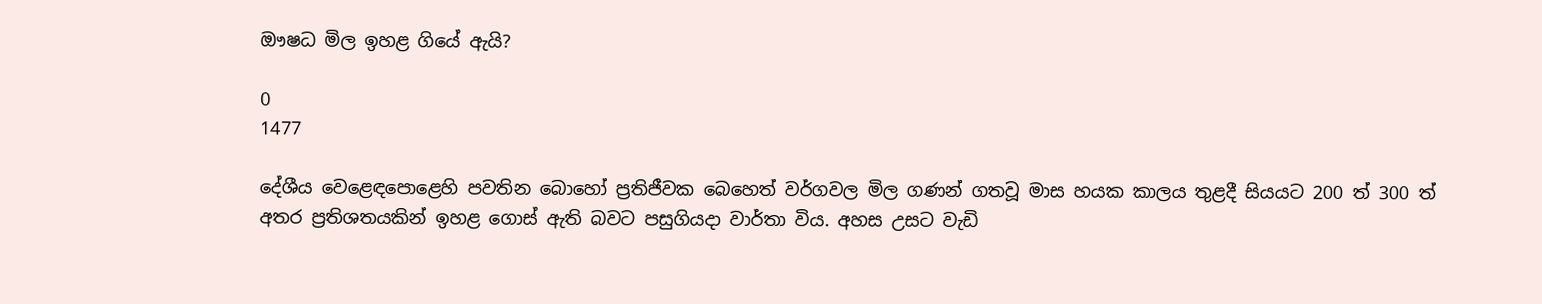ඖෂධ මිල ඉහළ ගියේ ඇයි?

0
1477

දේශීය වෙළෙඳපොළෙහි පවතින බොහෝ ප්‍රතිජීවක බෙහෙත් වර්ගවල මිල ගණන් ගතවූ මාස හයක කාලය තුළදී සියයට 200 ත් 300 ත් අතර ප්‍රතිශතයකින් ඉහළ ගොස්‌ ඇති බවට පසුගියදා වාර්තා විය. අහස උසට වැඩි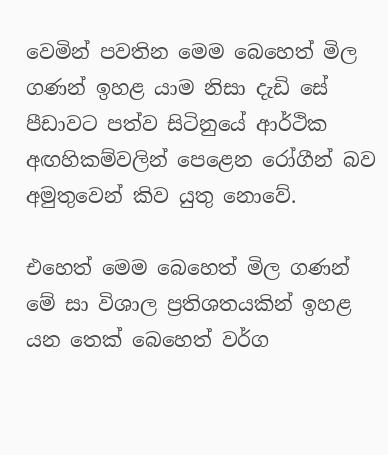වෙමින් පවතින මෙම බෙහෙත් මිල ගණන් ඉහළ යාම නිසා දැඩි සේ පීඩාවට පත්ව සිටිනුයේ ආර්ථික අඟහිකම්වලින් පෙළෙන රෝගීන් බව අමුතුවෙන් කිව යුතු නොවේ.

එහෙත් මෙම බෙහෙත් මිල ගණන් මේ සා විශාල ප්‍රතිශතයකින් ඉහළ යන තෙක්‌ බෙහෙත් වර්ග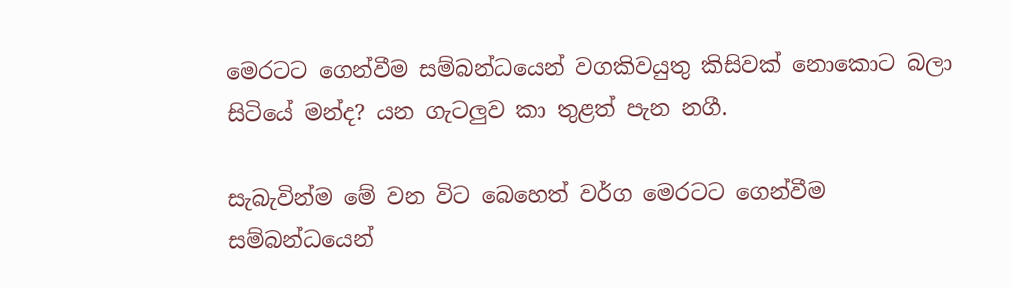මෙරටට ගෙන්වීම සම්බන්ධයෙන් වගකිවයුතු කිසිවක්‌ නොකොට බලා සිටියේ මන්ද? යන ගැටලුව කා තුළත් පැන නගී.

සැබැවින්ම මේ වන විට බෙහෙත් වර්ග මෙරටට ගෙන්වීම සම්බන්ධයෙන්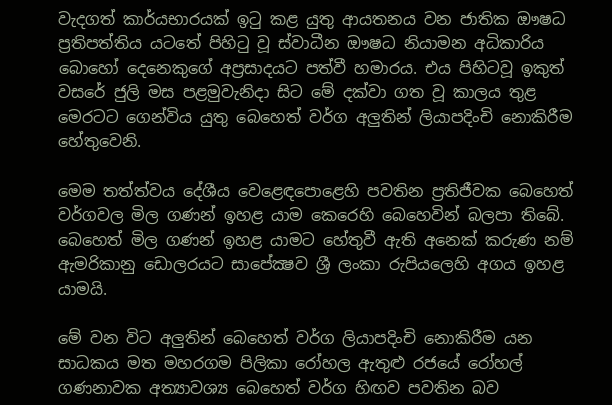වැදගත් කාර්යභාරයක්‌ ඉටු කළ යුතු ආයතනය වන ජාතික ඖෂධ ප්‍රතිපත්තිය යටතේ පිහිටු වූ ස්‌වාධීන ඖෂධ නියාමන අධිකාරිය බොහෝ දෙනෙකුගේ අප්‍රසාදයට පත්වී හමාරය. එය පිහිටවූ ඉකුත් වසරේ ජුලි මස පළමුවැනිදා සිට මේ දක්‌වා ගත වූ කාලය තුළ මෙරටට ගෙන්විය යුතු බෙහෙත් වර්ග අලුතින් ලියාපදිංචි නොකිරීම හේතුවෙනි.

මෙම තත්ත්වය දේශීය වෙළෙඳපොළෙහි පවතින ප්‍රතිජීවක බෙහෙත් වර්ගවල මිල ගණන් ඉහළ යාම කෙරෙහි බෙහෙවින් බලපා තිබේ. බෙහෙත් මිල ගණන් ඉහළ යාමට හේතුවී ඇති අනෙක්‌ කරුණ නම් ඇමරිකානු ඩොලරයට සාපේක්‍ෂව ශ්‍රී ලංකා රුපියලෙහි අගය ඉහළ යාමයි.

මේ වන විට අලුතින් බෙහෙත් වර්ග ලියාපදිංචි නොකිරීම යන සාධකය මත මහරගම පිලිකා රෝහල ඇතුළු රජයේ රෝහල් ගණනාවක අත්‍යාවශ්‍ය බෙහෙත් වර්ග හිඟව පවතින බව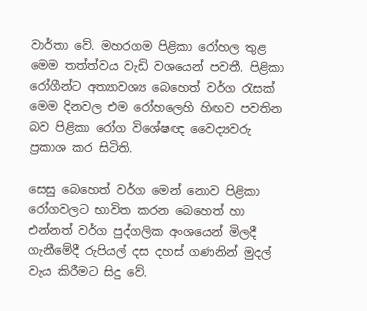වාර්තා වේ. මහරගම පිළිකා රෝහල තුළ මෙම තත්ත්වය වැඩි වශයෙන් පවතී. පිළිකා රෝගීන්ට අත්‍යාවශ්‍ය බෙහෙත් වර්ග රැසක්‌ මෙම දිනවල එම රෝහලෙහි හිඟව පවතින බව පිළිකා රෝග විශේෂඥ වෛද්‍යවරු ප්‍රකාශ කර සිටිති.

සෙසු බෙහෙත් වර්ග මෙන් නොව පිළිකා රෝගවලට භාවිත කරන බෙහෙත් හා එන්නත් වර්ග පුද්ගලික අංශයෙන් මිලදී ගැනීමේදී රුපියල් දස දහස්‌ ගණනින් මුදල් වැය කිරීමට සිදු වේ.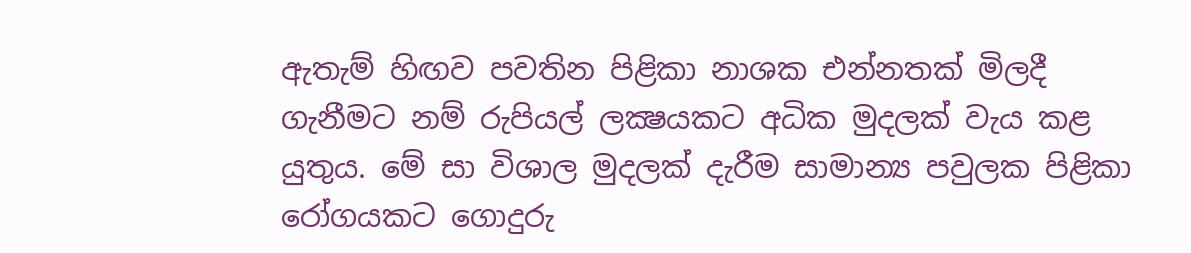ඇතැම් හිඟව පවතින පිළිකා නාශක එන්නතක්‌ මිලදී ගැනීමට නම් රුපියල් ලක්‍ෂයකට අධික මුදලක්‌ වැය කළ යුතුය. මේ සා විශාල මුදලක්‌ දැරීම සාමාන්‍ය පවුලක පිළිකා රෝගයකට ගොදුරු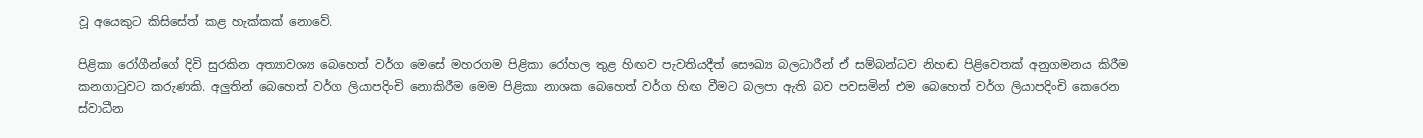වූ අයෙකුට කිසිසේත් කළ හැක්‌කක්‌ නොවේ.

පිළිකා රෝගීන්ගේ දිවි සුරකින අත්‍යාවශ්‍ය බෙහෙත් වර්ග මෙසේ මහරගම පිළිකා රෝහල තුළ හිඟව පැවතියදීත් සෞඛ්‍ය බලධාරීන් ඒ සම්බන්ධව නිහඬ පිළිවෙතක්‌ අනුගමනය කිරීම කනගාටුවට කරුණකි. අලුතින් බෙහෙත් වර්ග ලියාපදිංචි නොකිරීම මෙම පිළිකා නාශක බෙහෙත් වර්ග හිඟ වීමට බලපා ඇති බව පවසමින් එම බෙහෙත් වර්ග ලියාපදිංචි කෙරෙන ස්‌වාධීන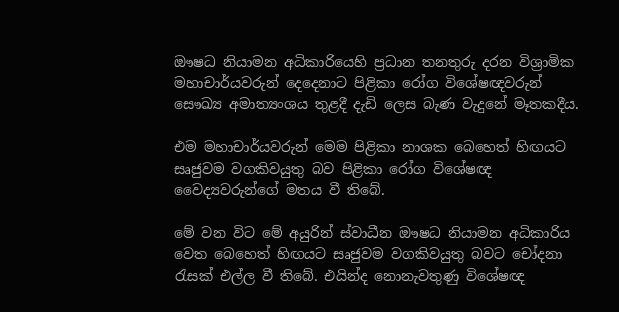ඖෂධ නියාමන අධිකාරියෙහි ප්‍රධාන තනතුරු දරන විශ්‍රාමික මහාචාර්යවරුන් දෙදෙනාට පිළිකා රෝග විශේෂඥවරුන් සෞඛ්‍ය අමාත්‍යංශය තුළදී දැඩි ලෙස බැණ වැදුනේ මෑතකදීය.

එම මහාචාර්යවරුන් මෙම පිළිකා නාශක බෙහෙත් හිඟයට සෘජුවම වගකිවයුතු බව පිළිකා රෝග විශේෂඥ වෛද්‍යවරුන්ගේ මතය වී තිබේ.

මේ වන විට මේ අයුරින් ස්‌වාධීන ඖෂධ නියාමන අධිකාරිය වෙත බෙහෙත් හිඟයට සෘජුවම වගකිවයුතු බවට චෝදනා රැසක්‌ එල්ල වී තිබේ. එයින්ද නොනැවතුණු විශේෂඥ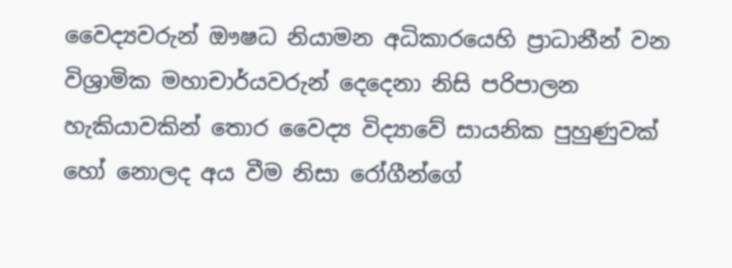වෛද්‍යවරුන් ඖෂධ නියාමන අධිකාරයෙහි ප්‍රාධානීන් වන විශ්‍රාමික මහාචාර්යවරුන් දෙදෙනා නිසි පරිපාලන හැකියාවකින් තොර වෛද්‍ය විද්‍යාවේ සායනික පුහුණුවක්‌ හෝ නොලද අය වීම නිසා රෝගීන්ගේ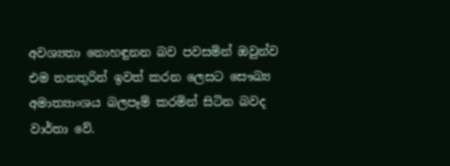අවශ්‍යතා නොහඳුනන බව පවසමින් ඔවුන්ව එම තනතුරින් ඉවත් කරන ලෙසට සෞඛ්‍ය අමාත්‍යාංශය බලපෑම් කරමින් සිටින බවද වාර්තා වේ.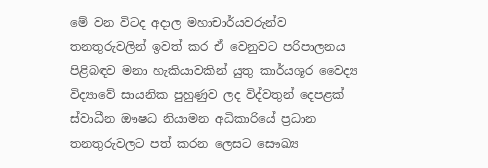මේ වන විටද අදාල මහාචාර්යවරුන්ව තනතුරුවලින් ඉවත් කර ඒ වෙනුවට පරිපාලනය පිළිබඳව මනා හැකියාවකින් යුතු කාර්යශූර වෛද්‍ය විද්‍යාවේ සායනික පුහුණුව ලද විද්වතුන් දෙපළක්‌ ස්‌වාධීන ඖෂධ නියාමන අධිකාරියේ ප්‍රධාන තනතුරුවලට පත් කරන ලෙසට සෞඛ්‍ය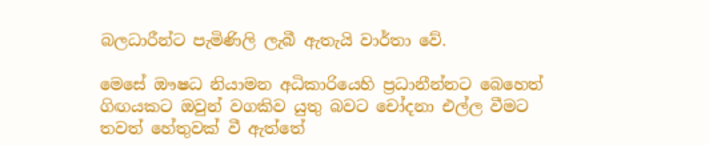බලධාරීන්ට පැමිණිලි ලැබී ඇතැයි වාර්තා වේ.

මෙසේ ඖෂධ නියාමන අධිකාරියෙහි ප්‍රධානීන්නට බෙහෙත් ගිඟයකට ඔවුන් වගකිව යුතු බවට චෝදනා එල්ල වීමට තවත් හේතුවක්‌ වී ඇත්තේ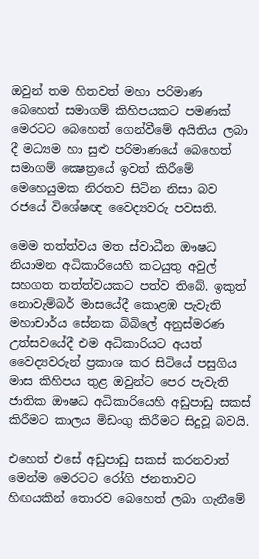ඔවුන් තම හිතවත් මහා පරිමාණ බෙහෙත් සමාගම් කිහිපයකට පමණක්‌ මෙරටට බෙහෙත් ගෙන්වීමේ අයිතිය ලබා දී මධ්‍යම හා සුළු පරිමාණයේ බෙහෙත් සමාගම් ක්‍ෂෙත්‍රයේ ඉවත් කිරීමේ මෙහෙයුමක නිරතව සිටින නිසා බව රජයේ විශේෂඥ වෛද්‍යවරු පවසති.

මෙම තත්ත්වය මත ස්‌වාධීන ඖෂධ නියාමන අධිකාරියෙහි කටයුතු අවුල් සහගත තත්ත්වයකට පත්ව තිබේ. ඉකුත් නොවැම්බර් මාසයේදී කොළඹ පැවැති මහාචාර්ය සේනක බිබිලේ අනුස්‌මරණ උත්සවයේදී එම අධිකාරියට අයත් වෛද්‍යවරුන් ප්‍රකාශ කර සිටියේ පසුගිය මාස කිහිපය තුළ ඔවුන්ට පෙර පැවැති ජාතික ඖෂධ අධිකාරියෙහි අඩුපාඩු සකස්‌ කිරීමට කාලය මිඩංගු කිරීමට සිදුවූ බවයි.

එහෙත් එසේ අඩුපාඩු සකස්‌ කරනවාත් මෙන්ම මෙරටට රෝගි ජනතාවට හිඟයකින් තොරව බෙහෙත් ලබා ගැනීමේ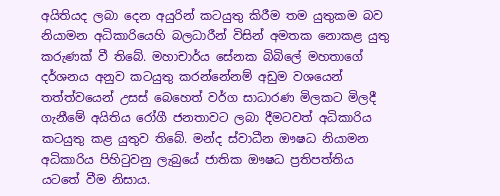අයිතියද ලබා දෙන අයුරින් කටයුතු කිරීම තම යුතුකම බව නියාමන අධිකාරියෙහි බලධාරීන් විසින් අමතක නොකළ යුතු කරුණක්‌ වී තිබේ. මහාචාර්ය සේනක බිබිලේ මහතාගේ දර්ශනය අනුව කටයුතු කරන්නේනම් අඩුම වශයෙන් තත්ත්වයෙන් උසස්‌ බෙහෙත් වර්ග සාධාරණ මිලකට මිලදී ගැනීමේ අයිතිය රෝගී ජනතාවට ලබා දීමටවත් අධිකාරිය කටයුතු කළ යුතුව තිබේ. මන්ද ස්‌වාධීන ඖෂධ නියාමන අධිකාරිය පිහිටුවනු ලැබුයේ ජාතික ඖෂධ ප්‍රතිපත්තිය යටතේ වීම නිසාය.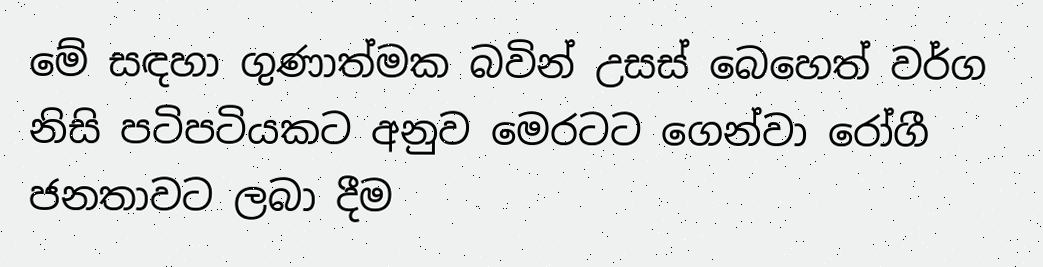මේ සඳහා ගුණාත්මක බවින් උසස්‌ බෙහෙත් වර්ග නිසි පටිපටියකට අනුව මෙරටට ගෙන්වා රෝගී ජනතාවට ලබා දීම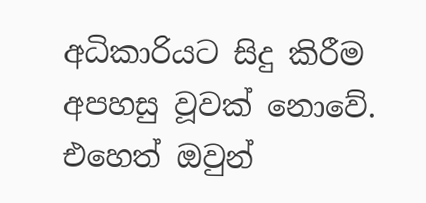අධිකාරියට සිදු කිරීම අපහසු වූවක්‌ නොවේ. එහෙත් ඔවුන්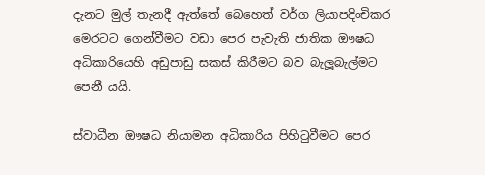දැනට මුල් තැනදී ඇත්තේ බෙහෙත් වර්ග ලියාපදිංචිකර මෙරටට ගෙන්වීමට වඩා පෙර පැවැති ජාතික ඖෂධ අධිකාරියෙහි අඩුපාඩු සකස්‌ කිරීමට බව බැලූබැල්මට පෙනී යයි.

ස්‌වාධීන ඖෂධ නියාමන අධිකාරිය පිහිටුවීමට පෙර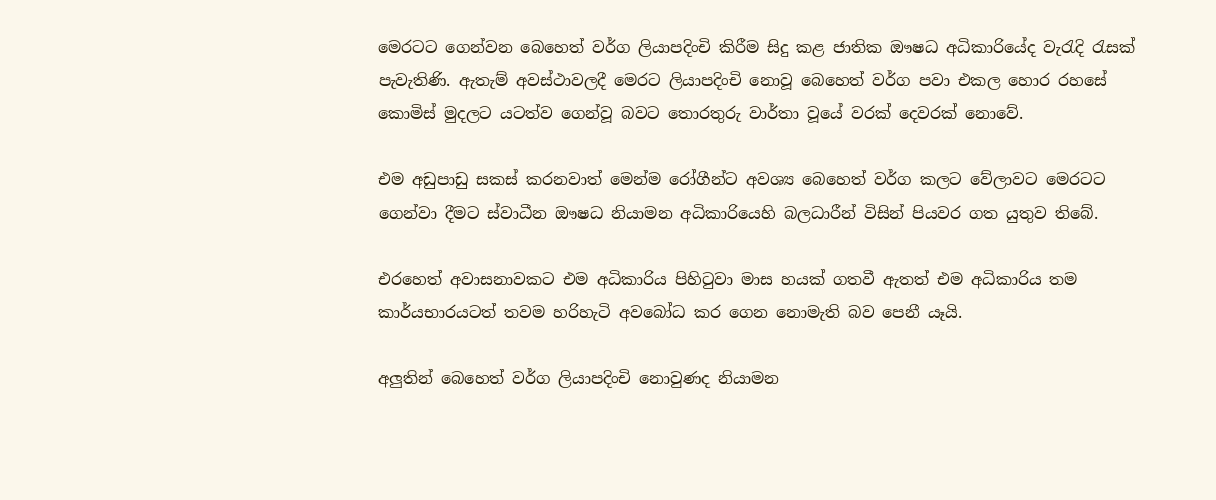මෙරටට ගෙන්වන බෙහෙත් වර්ග ලියාපදිංචි කිරීම සිදු කළ ජාතික ඖෂධ අධිකාරියේද වැරැදි රැසක්‌ පැවැතිණි. ඇතැම් අවස්‌ථාවලදී මෙරට ලියාපදිංචි නොවූ බෙහෙත් වර්ග පවා එකල හොර රහසේ කොමිස්‌ මුදලට යටත්ව ගෙන්වූ බවට තොරතුරු වාර්තා වූයේ වරක්‌ දෙවරක්‌ නොවේ.

එම අඩුපාඩු සකස්‌ කරනවාත් මෙන්ම රෝගීන්ට අවශ්‍ය බෙහෙත් වර්ග කලට වේලාවට මෙරටට ගෙන්වා දීමට ස්‌වාධීන ඖෂධ නියාමන අධිකාරියෙහි බලධාරීන් විසින් පියවර ගත යුතුව තිබේ.

එරහෙත් අවාසනාවකට එම අධිකාරිය පිහිටුවා මාස හයක්‌ ගතවී ඇතත් එම අධිකාරිය තම කාර්යභාරයටත් තවම හරිහැටි අවබෝධ කර ගෙන නොමැති බව පෙනී යෑයි.

අලුතින් බෙහෙත් වර්ග ලියාපදිංචි නොවුණද නියාමන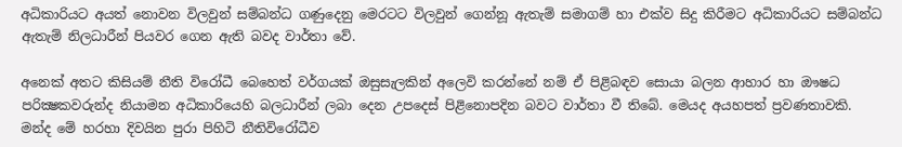අධිකාරියට අයත් නොවන විලවුන් සම්බන්ධ ගණුදෙනු මෙරටට විලවුන් ගෙන්නූ ඇතැම් සමාගම් හා එක්‌ව සිදු කිරීමට අධිකාරියට සම්බන්ධ ඇතැම් නිලධාරීන් පියවර ගෙන ඇති බවද වාර්තා වේ.

අනෙක්‌ අතට කිසියම් නීති විරෝධී බෙහෙත් වර්ගයක්‌ ඔසුසැලකින් අලෙවි කරන්නේ නම් ඒ පිළිබඳව සොයා බලන ආහාර හා ඖෂධ පරික්‍ෂකවරුන්ද නියාමන අධිකාරියෙහි බලධාරීන් ලබා දෙන උපදෙස්‌ පිළිනොපදින බවට වාර්තා වී තිබේ. මෙයද අයහපත් ප්‍රවණතාවකි. මන්ද මේ හරහා දිවයින පුරා පිහිටි නීතිවිරෝධීව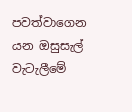පවත්වාගෙන යන ඔසුසැල් වැටැලීමේ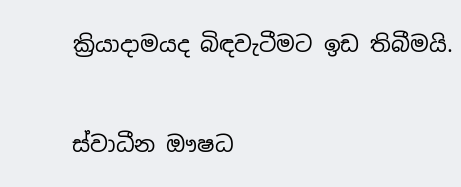ක්‍රියාදාමයද බිඳවැටීමට ඉඩ තිබීමයි.

ස්‌වාධීන ඖෂධ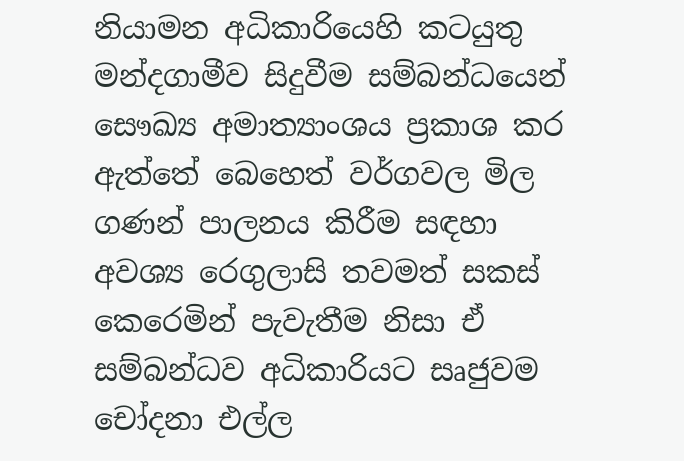නියාමන අධිකාරියෙහි කටයුතු මන්දගාමීව සිදුවීම සම්බන්ධයෙන් සෞඛ්‍ය අමාත්‍යාංශය ප්‍රකාශ කර ඇත්තේ බෙහෙත් වර්ගවල මිල ගණන් පාලනය කිරීම සඳහා අවශ්‍ය රෙගුලාසි තවමත් සකස්‌ කෙරෙමින් පැවැතීම නිසා ඒ සම්බන්ධව අධිකාරියට සෘජුවම චෝදනා එල්ල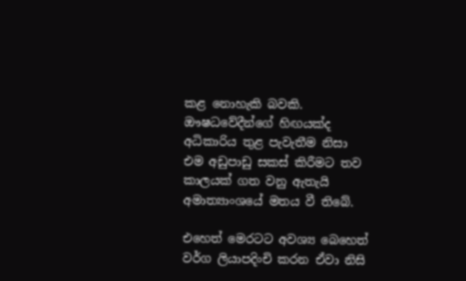කළ නොහැකි බවකි. ඖෂධවේදීන්ගේ හිඟයක්‌ද අධිකාරිය තුළ පැවැතීම නිසා එම අඩුපාඩු සකස්‌ කිරීමට තව කාලයක්‌ ගත වනු ඇතැයි අමාත්‍යාංශයේ මතය වී තිබේ.

එහෙත් මෙරටට අවශ්‍ය බෙහෙත් වර්ග ලියාපදිංචි කරන ඒවා නිසි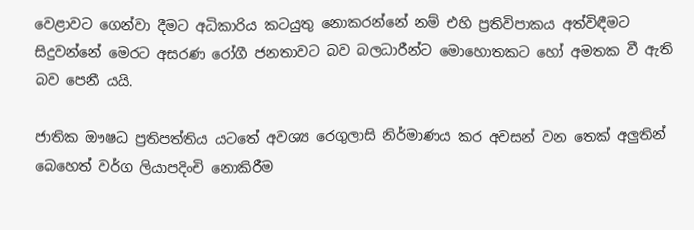වෙළාවට ගෙන්වා දීමට අධිකාරිය කටයුතු නොකරන්නේ නම් එහි ප්‍රතිවිපාකය අත්විඳීමට සිදුවන්නේ මෙරට අසරණ රෝගී ජනතාවට බව බලධාරීන්ට මොහොතකට හෝ අමතක වී ඇති බව පෙනී යයි.

ජාතික ඖෂධ ප්‍රතිපත්තිය යටතේ අවශ්‍ය රෙගුලාසි නිර්මාණය කර අවසන් වන තෙක්‌ අලුතින් බෙහෙත් වර්ග ලියාපදිංචි නොකිරීම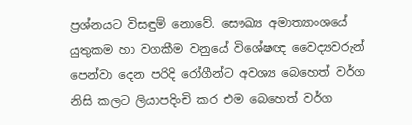ප්‍රශ්නයට විසඳුම් නොවේ. සෞඛ්‍ය අමාත්‍යාංශයේ යුතුකම හා වගකීම වනුයේ විශේෂඥ වෛද්‍යවරුන් පෙන්වා දෙන පරිදි රෝගීන්ට අවශ්‍ය බෙහෙත් වර්ග නිසි කලට ලියාපදිංචි කර එම බෙහෙත් වර්ග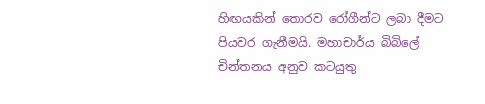හිඟයකින් තොරව රෝගීන්ට ලබා දීමට පියවර ගැනීමයි. මහාචාර්ය බිබිලේ චින්තනය අනුව කටයුතු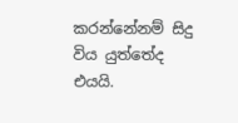කරන්නේනම් සිදු විය යුත්තේද එයයි.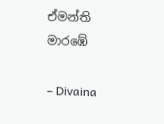ඒමන්ති මාරඹේ

– Divaina